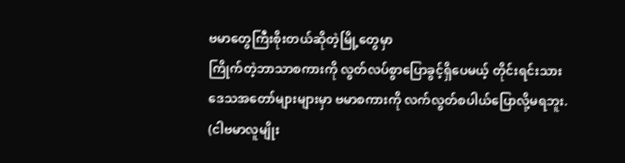ဗမာတွေကြီးစိုးတယ်ဆိုတဲ့မြို့တွေမှာ
ကြိုက်တဲ့ဘာသာစကားကို လွတ်လပ်စွာပြောခွင့်ရှိပေမယ့် တိုင်းရင်းသား
ဒေသအတော်များများမှာ ဗမာစကားကို လက်လွတ်စပါယ်ပြောလို့မရဘူး.
(ငါဗမာလူမျိုး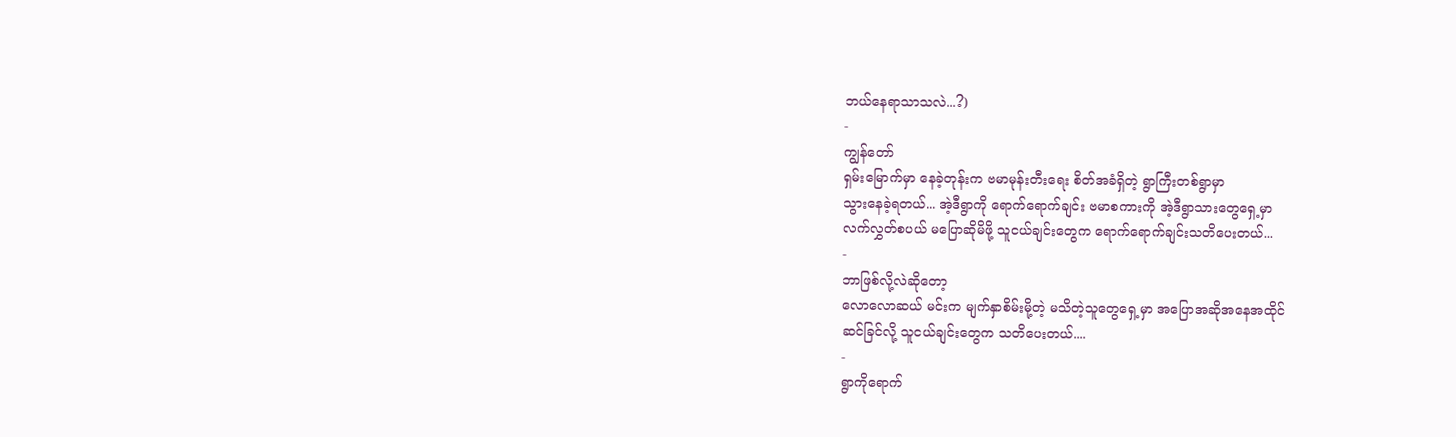ဘယ်နေရာသာသလဲ...?)
-
ကျွန်တော်
ရှမ်းမြောက်မှာ နေခဲ့တုန်းက ဗမာမုန်းတီးရေး စိတ်အခံရှိတဲ့ ရွာကြီးတစ်ရွာမှာ
သွားနေခဲ့ရတယ်... အဲ့ဒီရွာကို ရောက်ရောက်ချင်း ဗမာစကားကို အဲ့ဒီရွာသားတွေရှေ့မှာ
လက်လွှတ်စပယ် မပြောဆိုမိဖို့ သူငယ်ချင်းတွေက ရောက်ရောက်ချင်းသတိပေးတယ်...
-
ဘာဖြစ်လို့လဲဆိုတော့
လောလောဆယ် မင်းက မျက်နှာစိမ်းမို့တဲ့ မသိတဲ့သူတွေရှေ့မှာ အပြောအဆိုအနေအထိုင်
ဆင်ခြင်လို့ သူငယ်ချင်းတွေက သတိပေးတယ်....
-
ရွာကိုရောက်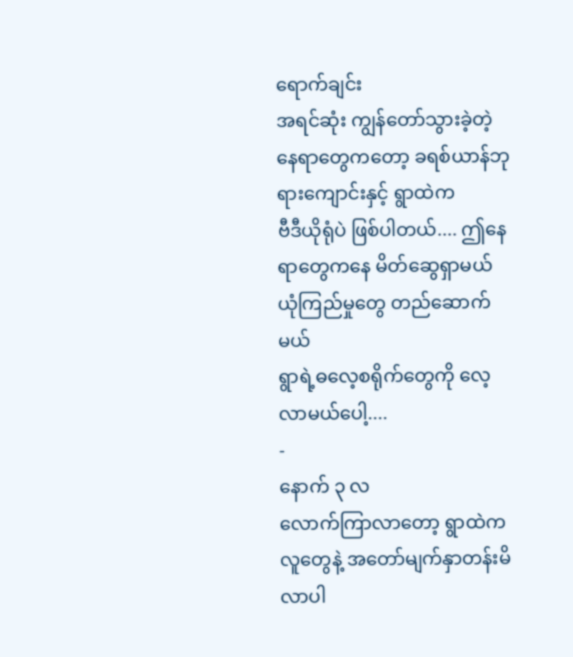ရောက်ချင်း
အရင်ဆုံး ကျွန်တော်သွားခဲ့တဲ့ နေရာတွေကတော့ ခရစ်ယာန်ဘုရားကျောင်းနှင့် ရွာထဲက
ဗီဒီယိုရုံပဲ ဖြစ်ပါတယ်.... ဤနေရာတွေကနေ မိတ်ဆွေရှာမယ် ယုံကြည်မှုတွေ တည်ဆောက်မယ်
ရွာရဲ့ဓလေ့စရိုက်တွေကို လေ့လာမယ်ပေါ့....
-
နောက် ၃ လ
လောက်ကြာလာတော့ ရွာထဲက လူတွေနဲ့ အတော်မျက်နှာတန်းမိလာပါ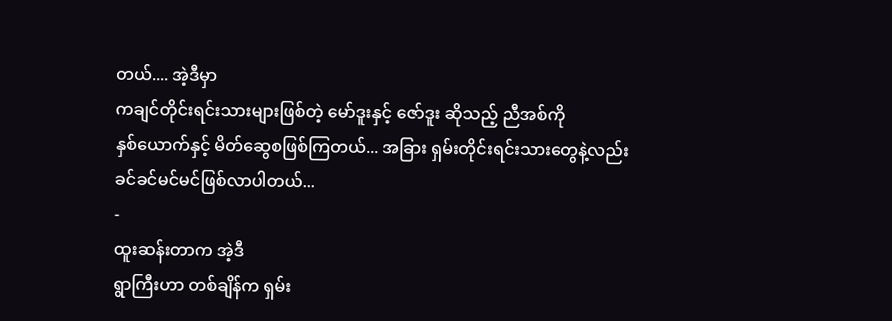တယ်.... အဲ့ဒီမှာ
ကချင်တိုင်းရင်းသားများဖြစ်တဲ့ မော်ဒူးနှင့် ဇော်ဒူး ဆိုသည့် ညီအစ်ကို
နှစ်ယောက်နှင့် မိတ်ဆွေစဖြစ်ကြတယ်... အခြား ရှမ်းတိုင်းရင်းသားတွေနဲ့လည်း
ခင်ခင်မင်မင်ဖြစ်လာပါတယ်...
-
ထူးဆန်းတာက အဲ့ဒီ
ရွာကြီးဟာ တစ်ချိန်က ရှမ်း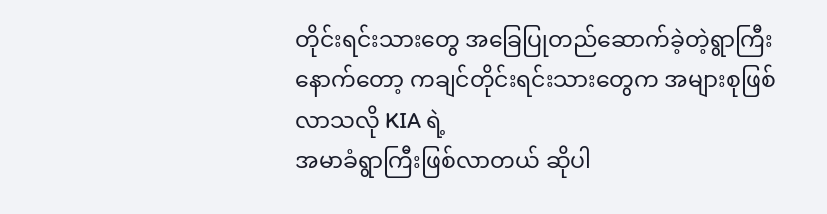တိုင်းရင်းသားတွေ အခြေပြုတည်ဆောက်ခဲ့တဲ့ရွာကြီး
နောက်တော့ ကချင်တိုင်းရင်းသားတွေက အများစုဖြစ်လာသလို KIA ရဲ့
အမာခံရွာကြီးဖြစ်လာတယ် ဆိုပါ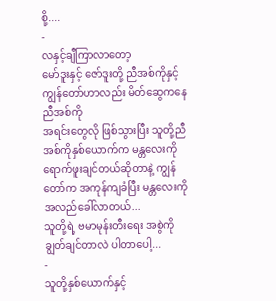စို့....
-
လနှင့်ချီကြာလာတော့
မော်ဒူးနှင့် ဇော်ဒူးတို့ ညီအစ်ကိုနှင့် ကျွန်တော်ဟာလည်း မိတ်ဆွေကနေ ညီအစ်ကို
အရင်းတွေလို ဖြစ်သွားပြီး သူတို့ညီအစ်ကိုနှစ်ယောက်က မန္တလေးကို
ရောက်ဖူးချင်တယ်ဆိုတာနဲ့ ကျွန်တော်က အကုန်ကျခံပြီး မန္တလေးကို အလည်ခေါ်လာတယ်...
သူတို့ရဲ့ ဗမာမုန်းတီးရေး အစွဲကို ချွတ်ချင်တာလဲ ပါတာပေါ့...
-
သူတို့နှစ်ယောက်နှင့်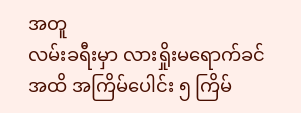အတူ
လမ်းခရီးမှာ လားရှိုးမရောက်ခင်အထိ အကြိမ်ပေါင်း ၅ ကြိမ်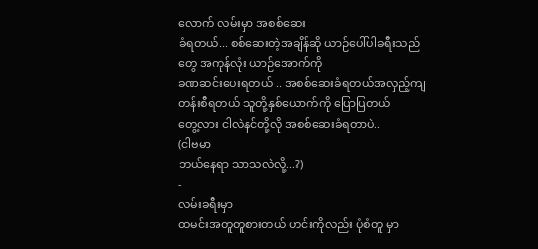လောက် လမ်းမှာ အစစ်ဆေး
ခံရတယ်... စစ်ဆေးတဲ့အချိန်ဆို ယာဉ်ပေါ်ပါခရီးသည်တွေ အကုန်လုံး ယာဉ်အောက်ကို
ခဏဆင်းပေးရတယ် .. အစစ်ဆေးခံရတယ်အလှည့်ကျ တန်းစီရတယ် သူတို့နှစ်ယောက်ကို ပြောပြတယ်
တွေ့လား ငါလဲနင်တို့လို အစစ်ဆေးခံရတာပဲ..
(ငါဗမာ
ဘယ်နေရာ သာသလဲလို့...?)
-
လမ်းခရီးမှာ
ထမင်းအတူတူစားတယ် ဟင်းကိုလည်း ပုံစံတူ မှာ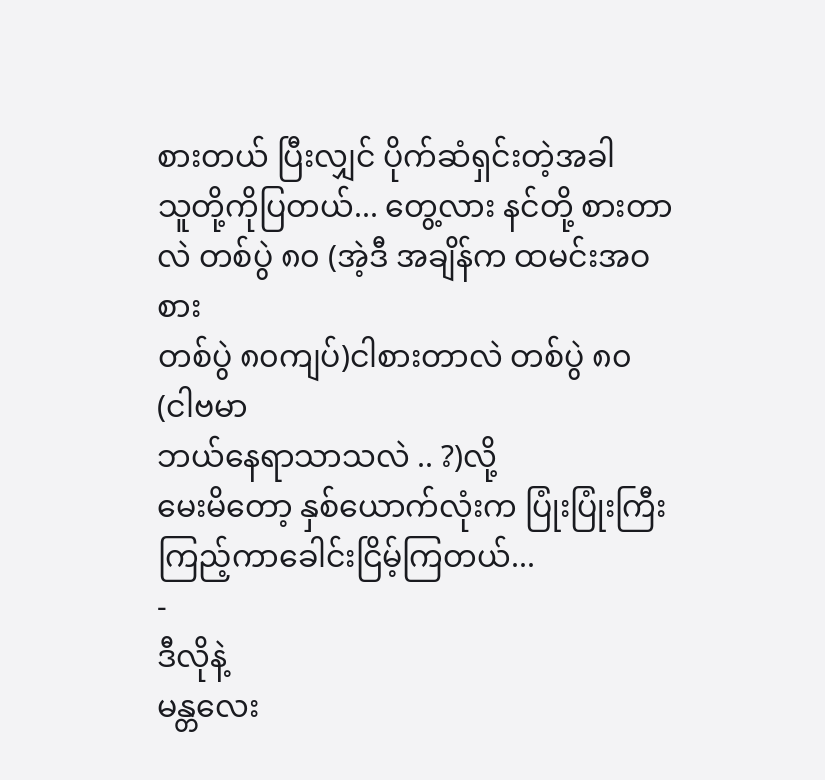စားတယ် ပြီးလျှင် ပိုက်ဆံရှင်းတဲ့အခါ
သူတို့ကိုပြတယ်... တွေ့လား နင်တို့ စားတာလဲ တစ်ပွဲ ၈၀ (အဲ့ဒီ အချိန်က ထမင်းအဝစား
တစ်ပွဲ ၈၀ကျပ်)ငါစားတာလဲ တစ်ပွဲ ၈၀
(ငါဗမာ
ဘယ်နေရာသာသလဲ .. ?)လို့
မေးမိတော့ နှစ်ယောက်လုံးက ပြုံးပြုံးကြီးကြည့်ကာခေါင်းငြိမ့်ကြတယ်...
-
ဒီလိုနဲ့
မန္တလေး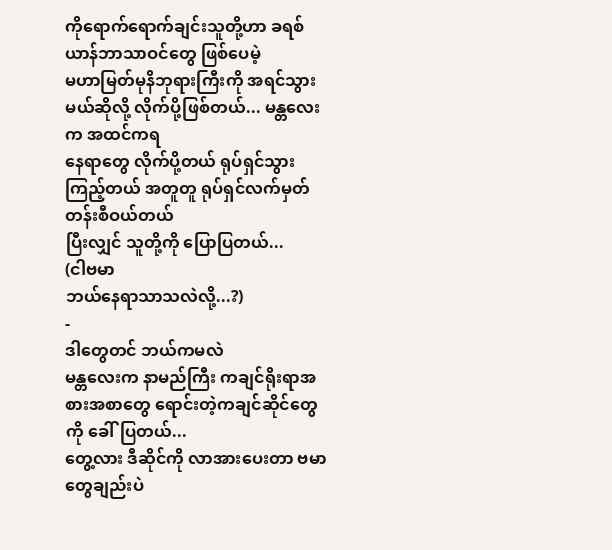ကိုရောက်ရောက်ချင်းသူတို့ဟာ ခရစ်ယာန်ဘာသာဝင်တွေ ဖြစ်ပေမဲ့
မဟာမြတ်မုနိဘုရားကြီးကို အရင်သွားမယ်ဆိုလို့ လိုက်ပို့ဖြစ်တယ်... မန္တလေးက အထင်ကရ
နေရာတွေ လိုက်ပို့တယ် ရုပ်ရှင်သွားကြည့်တယ် အတူတူ ရုပ်ရှင်လက်မှတ်တန်းစီဝယ်တယ်
ပြီးလျှင် သူတို့ကို ပြောပြတယ်...
(ငါဗမာ
ဘယ်နေရာသာသလဲလို့...?)
-
ဒါတွေတင် ဘယ်ကမလဲ
မန္တလေးက နာမည်ကြီး ကချင်ရိုးရာအစားအစာတွေ ရောင်းတဲ့ကချင်ဆိုင်တွေကို ခေါ်ပြတယ်...
တွေ့လား ဒီဆိုင်ကို လာအားပေးတာ ဗမာတွေချည်းပဲ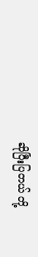ဆိုပြီးပြတယ် တို့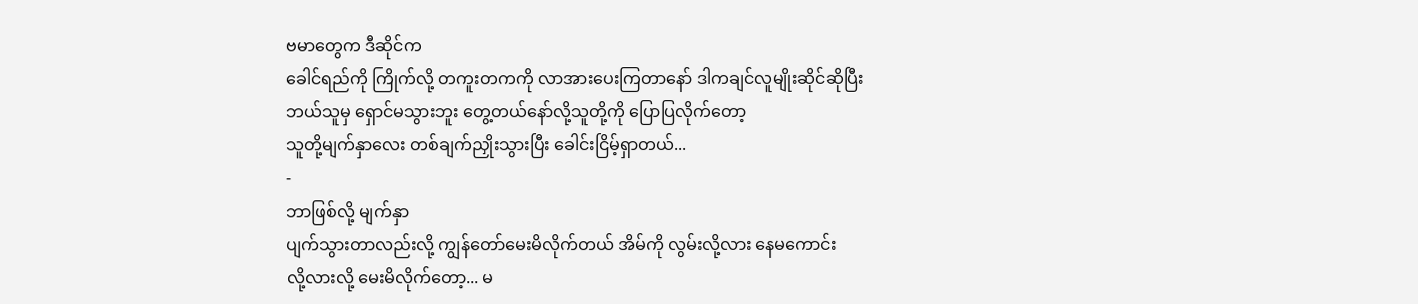ဗမာတွေက ဒီဆိုင်က
ခေါင်ရည်ကို ကြိုက်လို့ တကူးတကကို လာအားပေးကြတာနော် ဒါကချင်လူမျိုးဆိုင်ဆိုပြီး
ဘယ်သူမှ ရှောင်မသွားဘူး တွေ့တယ်နော်လို့သူတို့ကို ပြောပြလိုက်တော့
သူတို့မျက်နှာလေး တစ်ချက်ညှိုးသွားပြီး ခေါင်းငြိမ့်ရှာတယ်...
-
ဘာဖြစ်လို့ မျက်နှာ
ပျက်သွားတာလည်းလို့ ကျွန်တော်မေးမိလိုက်တယ် အိမ်ကို လွမ်းလို့လား နေမကောင်း
လို့လားလို့ မေးမိလိုက်တော့... မ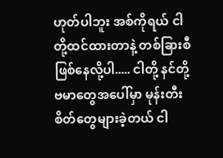ဟုတ်ပါဘူး အစ်ကိုရယ် ငါတို့ထင်ထားတာနဲ့ တစ်ခြားစီ
ဖြစ်နေလို့ပါ..... ငါတို့ နင်တို့ဗမာတွေအပေါ်မှာ မုန်းတီးစိတ်တွေများခဲ့တယ် ငါ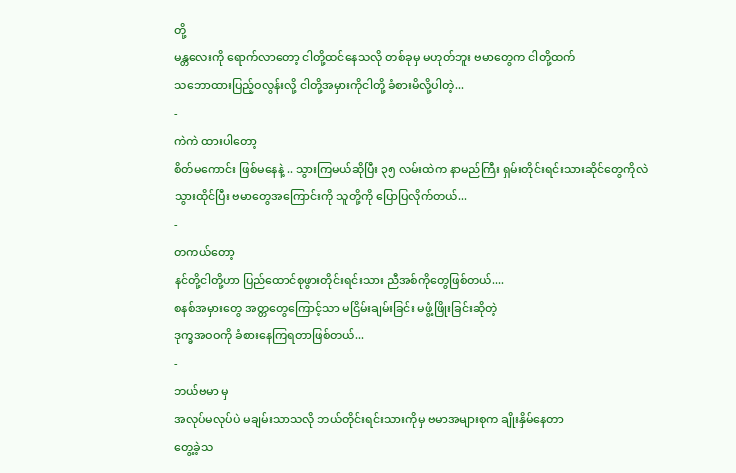တို့
မန္တလေးကို ရောက်လာတော့ ငါတို့ထင်နေသလို တစ်ခုမှ မဟုတ်ဘူး ဗမာတွေက ငါတို့ထက်
သဘောထားပြည့်ဝလွန်းလို့ ငါတို့အမှားကိုငါတို့ ခံစားမိလို့ပါတဲ့...
-
ကဲကဲ ထားပါတော့
စိတ်မကောင်း ဖြစ်မနေနဲ့ .. သွားကြမယ်ဆိုပြီး ၃၅ လမ်းထဲက နာမည်ကြီး ရှမ်းတိုင်းရင်းသားဆိုင်တွေကိုလဲ
သွားထိုင်ပြီး ဗမာတွေအကြောင်းကို သူတို့ကို ပြောပြလိုက်တယ်...
-
တကယ်တော့
နင်တို့ငါတို့ဟာ ပြည်ထောင်စုဖွားတိုင်းရင်းသား ညီအစ်ကိုတွေဖြစ်တယ်....
စနစ်အမှားတွေ အတ္တတွေကြောင့်သာ မငြိမ်းချမ်းခြင်း မဖွံ့ဖြိုးခြင်းဆိုတဲ့
ဒုက္ခအဝဝကို ခံစားနေကြရတာဖြစ်တယ်...
-
ဘယ်ဗမာ မှ
အလုပ်မလုပ်ပဲ မချမ်းသာသလို ဘယ်တိုင်းရင်းသားကိုမှ ဗမာအများစုက ချိုးနှိမ်နေတာ
တွေ့ခဲ့သ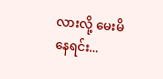လားလို့ မေးမိနေရင်း...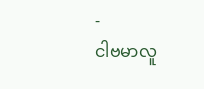-
ငါဗမာလူ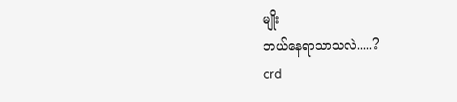မျိုး
ဘယ်နေရာသာသလဲ.....?
crd